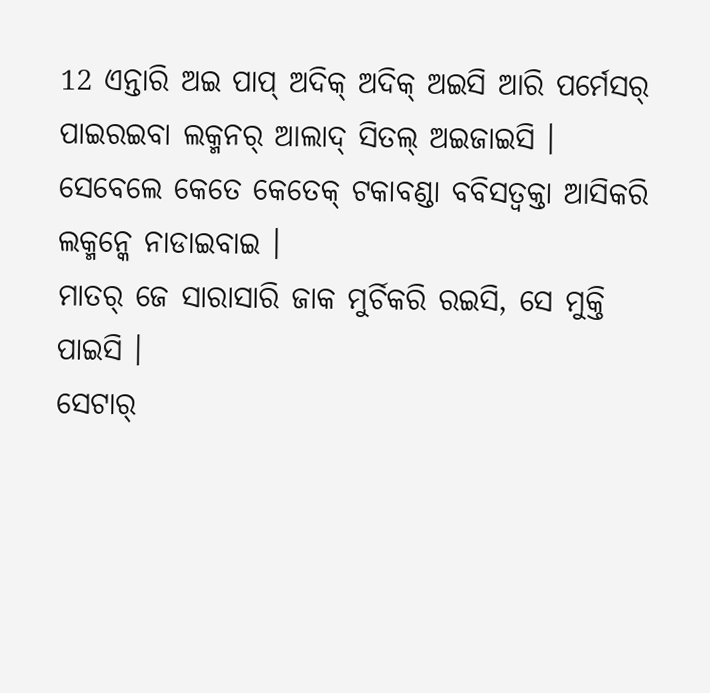12 ଏନ୍ତାରି ଅଇ ପାପ୍ ଅଦିକ୍ ଅଦିକ୍ ଅଇସି ଆରି ପର୍ମେସର୍ ପାଇରଇବା ଲକ୍ମନର୍ ଆଲାଦ୍ ସିତଲ୍ ଅଇଜାଇସି ।
ସେବେଲେ କେତେ କେତେକ୍ ଟକାବଣ୍ଡା ବବିସତ୍ବକ୍ତା ଆସିକରି ଲକ୍ମନ୍କେ ନାଡାଇବାଇ ।
ମାତର୍ ଜେ ସାରାସାରି ଜାକ ମୁର୍ଚିକରି ରଇସି, ସେ ମୁକ୍ତି ପାଇସି ।
ସେଟାର୍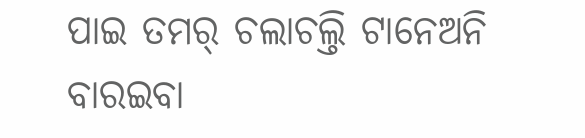ପାଇ ତମର୍ ଚଲାଚଲ୍ତି ଟାନେଅନି ବାରଇବା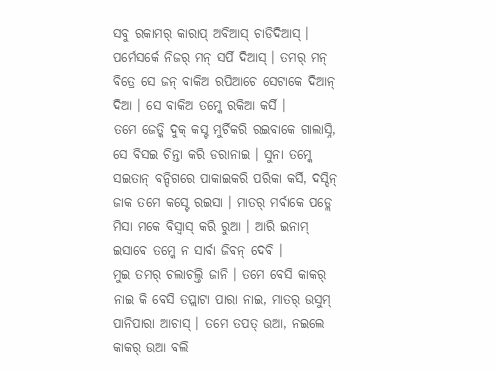ସବୁ ରକାମର୍ କାରାପ୍ ଅବିଆସ୍ ଚାଡିଦିଆସ୍ । ପର୍ମେସର୍କେ ନିଜର୍ ମନ୍ ସର୍ପି ଦିଆସ୍ । ତମର୍ ମନ୍ ବିତ୍ରେ ସେ ଜନ୍ ବାକିଅ ରପିଆଚେ ସେଟାକେ ଦିଆନ୍ ଦିଆ । ସେ ବାକିଅ ତମ୍କେ ରକିଆ କର୍ସି ।
ତମେ ଜେତ୍କି ଦୁକ୍ କସ୍ଟ ମୁର୍ଚିକରି ରଇବାକେ ଗାଲାସ୍ନି, ସେ ବିସଇ ଚିନ୍ତା କରି ଡରାନାଇ । ସୁନା ତମ୍କେ ସଇତାନ୍ ବନ୍ଦିଗରେ ପାକାଇକରି ପରିକା କର୍ସି, ଦସ୍ଦିନ୍ ଜାକ ତମେ କସ୍ଟେ ରଇସା । ମାତର୍ ମର୍ବାକେ ପଡ୍ଲେ ମିସା ମକେ ବିସ୍ବାସ୍ କରି ରୁଆ । ଆରି ଇନାମ୍ ଇସାବେ ତମ୍କେ ନ ସାର୍ବା ଜିବନ୍ ଦେବି ।
ମୁଇ ତମର୍ ଚଲାଚଲ୍ତି ଜାନି । ତମେ ବେସି କାକର୍ ନାଇ କି ବେସି ତପ୍ଲାଟା ପାରା ନାଇ, ମାତର୍ ଉସୁମ୍ ପାନିପାରା ଆଚାସ୍ । ତମେ ତପତ୍ ଉଆ, ନଇଲେ କାକର୍ ଉଆ ବଲି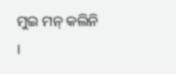ମୁଇ ମନ୍ କଲିନି ।